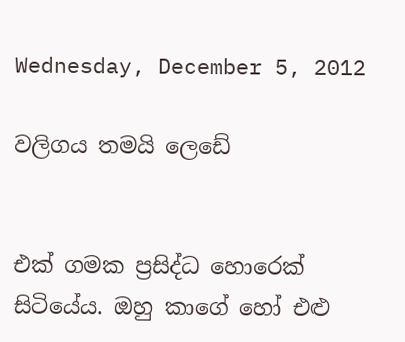Wednesday, December 5, 2012

වලිගය තමයි ලෙඩේ


එක් ගමක ප්‍රසිද්ධ හොරෙක් සිටියේය. ඔහු කාගේ හෝ එළු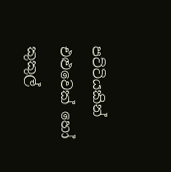පට්ටියකින් එළුවෙක් හෝ කුකුල්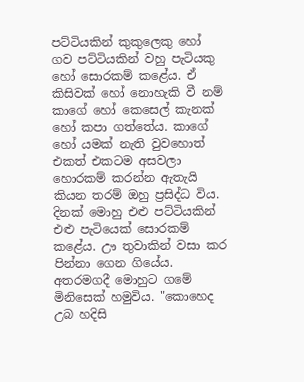පට්ටියකින් කුකුලෙකු හෝ ගව පට්ටියකින් වහු පැටියකු හෝ සොරකම් කළේය. ඒ කිසිවක් හෝ නොහැකි වී නම් කාගේ හෝ කෙසෙල් කැනක් හෝ කපා ගත්තේය. කාගේ හෝ යමක් නැති වුවහොත් එකත් එකටම අසවලා හොරකම් කරන්න ඇතැයි කියන තරම් ඔහු ප්‍රසිද්ධ විය.
දිනක් මොහු එළු පට්ටියකින් එළු පැටියෙක් සොරකම් කළේය. ඌ තුවාකින් වසා කර පින්නා ගෙන ගියේය. අතරමගදී මොහුට ගමේ මිනිසෙක් හමුවිය. "කොහෙද උබ හදිසි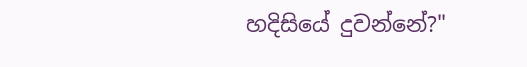හදිසියේ දුවන්නේ?"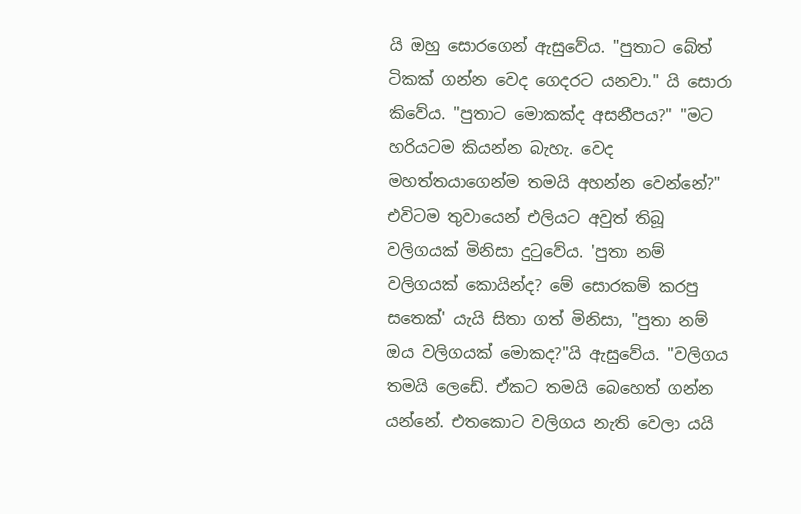යි ඔහු සොරගෙන් ඇසුවේය. "පුතාට බේත් ටිකක් ගන්න වෙද ගෙදරට යනවා." යි සොරා කිවේය. "පුතාට මොකක්ද අසනීපය?" "මට හරියටම කියන්න බැහැ. වෙද මහත්තයාගෙන්ම තමයි අහන්න වෙන්නේ?" එවිටම තුවායෙන් එලියට අවුත් තිබූ වලිගයක් මිනිසා දුටුවේය. 'පුතා නම් වලිගයක් කොයින්ද? මේ සොරකම් කරපු සතෙක්' යැයි සිතා ගත් මිනිසා, "පුතා නම් ඔය වලිගයක් මොකද?"යි ඇසුවේය. "වලිගය තමයි ලෙඩේ. ඒකට තමයි බෙහෙත් ගන්න යන්නේ. එතකොට වලිගය නැති වෙලා යයි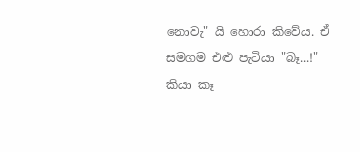නොවැ" යි හොරා කිවේය. ඒ සමගම එළු පැටියා "බෑ...!" කියා කෑ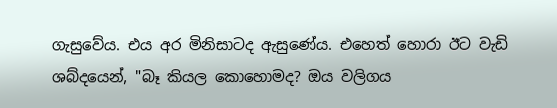ගැසුවේය. එය අර මිනිසාටද ඇසුණේය. එහෙත් හොරා ඊට වැඩි ශබ්දයෙන්, "බෑ කියල කොහොමද? ඔය වලිගය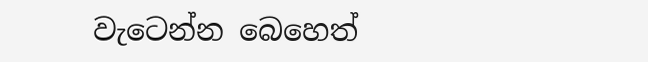වැටෙන්න බෙහෙත්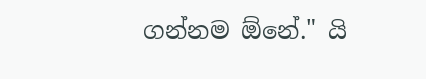ගන්නම ඕනේ." යි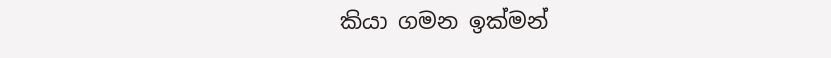කියා ගමන ඉක්මන්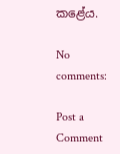කළේය.

No comments:

Post a Comment